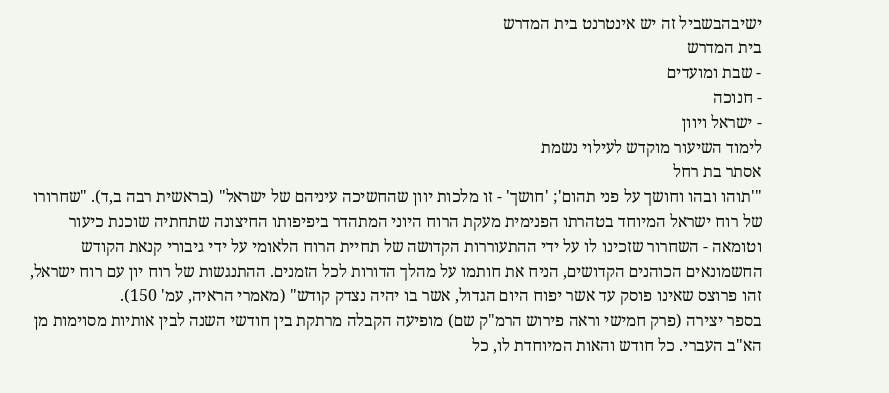ישיבהבשביל זה יש אינטרנט בית המדרש
בית המדרש
- שבת ומועדים
- חנוכה
- ישראל ויוון
לימוד השיעור מוקדש לעילוי נשמת
אסתר בת רחל
"'תוהו ובהו וחושך על פני תהום'; 'חושך' - זו מלכות יוון שהחשיכה עיניהם של ישראל" (בראשית רבה ב,ד). "שחרורו של רוח ישראל המיוחד בטהרתו הפנימית מעקת הרוח היוני המתהדר ביפיפותו החיצונה שתחתיה שוכנת כיעור וטומאה - השחרור שזכינו לו על ידי ההתעוררות הקדושה של תחיית הרוח הלאומי על ידי גיבורי קנאת הקודש החשמונאים הכוהנים הקדושים, הניח את חותמו על מהלך הדורות לכל הזמנים. ההתנגשות של רוח יון עם רוח ישראל, זהו פרוצס שאינו פוסק עד אשר יפוח היום הגדול, אשר בו יהיה נצדק קודש" (מאמרי הראיה, עמ' 150).
בספר יצירה (פרק חמישי וראה פירוש הרמ"ק שם) מופיעה הקבלה מרתקת בין חודשי השנה לבין אותיות מסוימות מן הא"ב העברי. כל חודש והאות המיוחדת לו, כל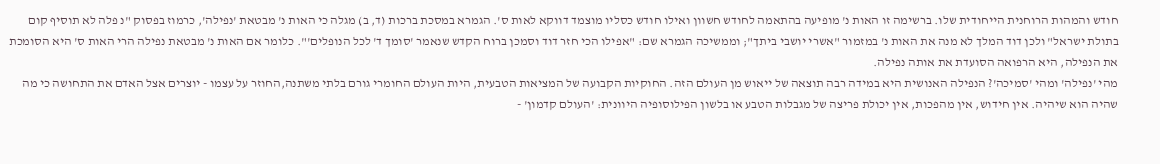חודש והמהות הרוחנית הייחודית שלו. ברשימה זו האות נ' מופיעה בהתאמה לחודש חשוון ואילו חודש כסליו מוצמד דווקא לאות ס'. הגמרא במסכת ברכות (ד, ב) מגלה כי האות נ' מבטאת 'נפילה', כרמוז בפסוק "נ פלה לא תוסיף קום בתולת ישראל" ולכן דוד המלך לא מנה את האות נ' במזמור "אשרי יושבי ביתך"; וממשיכה הגמרא שם: "אפילו הכי חזר דוד וסמכן ברוח הקדש שנאמר 'סומך ד' לכל הנופלים'". כלומר אם האות נ' מבטאת נפילה הרי האות ס' היא הסומכת את הנפילה, היא הרפואה הסועדת את אותה נפילה.
מהי 'נפילה' ומהי 'סמיכה'? הנפילה האנושית היא במידה רבה תוצאה של ייאוש מן העולם הזה. החוקיות הקבועה של המציאות הטבעית, היות העולם החומרי גורם בלתי משתנה,החוזר על עצמו - יוצרים אצל האדם את התחושה כי מה שהיה הוא שיהיה. אין חידוש, אין מהפכות, אין יכולת פריצה של מגבלות הטבע או בלשון הפילוסופיה היוונית: 'העולם קדמון' -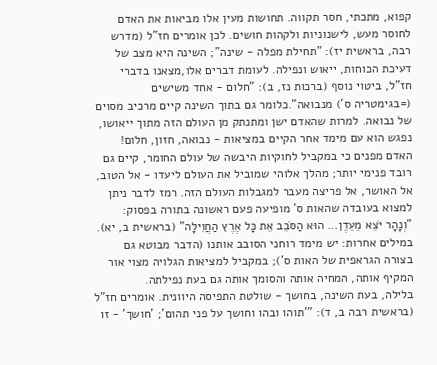קפוא, מתכתי, חסר תקווה. תחושות מעין אלו מביאות את האדם לחוסר מעש, לישנוניות ולקהות חושים. לכן אומרים חז"ל (מדרש רבה, בראשית יז): "תחילת מפלה - שינה"; השינה היא מצב של דעיכת הכוחות, ייאוש ונפילה. לעומת דברים אלו,מצאנו בדברי חז"ל, ביטוי נוסף (ברכות נז, ב): "חלום - אחד משישים (=בגימטריה ס') מנבואה".כלומר גם בתוך השינה קיים מרכיב מסוים של נבואה. למרות שהאדם ישן ומתנתק מן העולם הזה מתוך ייאושו, נפגש הוא עם מימד אחר הקיים במציאות - נבואה, חזון, חלום! האדם מפנים כי במקביל לחוקיות היבשה של עולם החומר, קיים גם רובד פנימי יותר; מהלך אלוהי שמוביל את העולם ליעדו - אל הטוב, אל האושר, אל פריצה מעבר למגבלות העולם הזה. רמז לדבר ניתן למצוא בעובדה שהאות ס' מופיעה פעם ראשונה בתורה בפסוק: "וְנָהָר יֹצֵא מֵעֵדֶן... הוּא הַסֹּבֵב אֵת כָּל אֶרֶץ הַחֲוִילָה" (בראשית ב, יא). במילים אחרות: יש מימד רוחני הסובב אותנו (הדבר מבוטא גם בצורה הגראפית של האות ס'); במקביל למציאות הגלויה מצוי אור המקיף אותה, המחיה אותה והסומך אותה גם בעת נפילתה.
בלילה, בעת השינה, בחושך - שולטת התפיסה היוונית. אומרים חז"ל (בראשית רבה ב, ד): "'תוהו ובהו וחושך על פני תהום'; 'חושך' - זו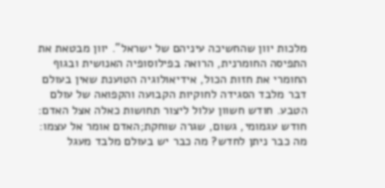מלכות יוון שהחשיכה עיניהם של ישראל". יוון מבטאת את התפיסה החומרנית, הרואה בפילוסופיה האנושית ובגוף החומרי את חזות הכול, אידיאולוגיה הטוענת שאין בעולם דבר מלבד הסגידה לחוקיות הקבועה והקפואה של עולם הטבע. חודש חשוון עלול ליצור תחושות כאלה אצל האדם: חודש עגמומי, גשום, שגרה שוחקת;האדם אומר אל עצמו: מה כבר ניתן לחדש? מה כבר יש בעולם מלבד מעגל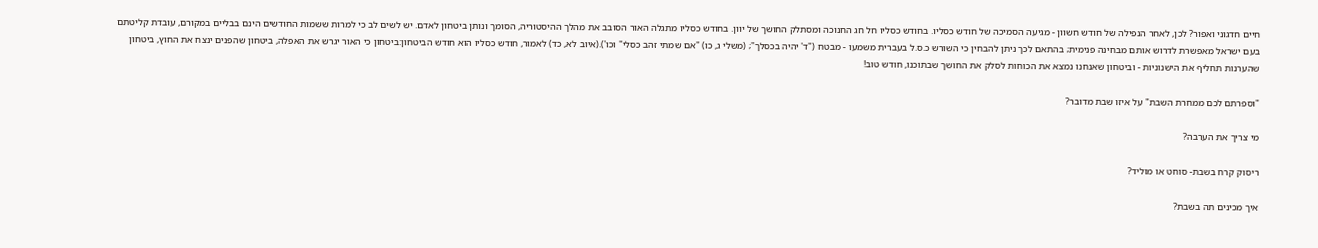חיים חדגוני ואפור? לכן, לאחר הנפילה של חודש חשוון - מגיעה הסמיכה של חודש כסליו. בחודש כסליו חל חג החנוכה ומסתלק החושך של יוון. בחודש כסליו מתגלה האור הסובב את מהלך ההיסטוריה, הסומך ונותן ביטחון לאדם. יש לשים לב כי למרות ששמות החודשים הינם בבליים במקורם, עובדת קליטתם בעם ישראל מאפשרת לדרוש אותם מבחינה פנימית; בהתאם לכך ניתן להבחין כי השורש כ.ס.ל בעברית משמעו - מבטח ("ד' יהיה בכסלך"; (משלי ג, כו) "אם שמתי זהב כסלי" וכו').(איוב לא, כד) לאמור, חודש כסליו הוא חודש הביטחון:ביטחון כי האור יגרש את האפלה, ביטחון שהפנים ינצח את החוץ, ביטחון שהערנות תחליף את הישנוניות - וביטחון שאנחנו נמצא את הכוחות לסלק את החושך שבתוכנו, חודש טוב!

"וספרתם לכם ממחרת השבת" על איזו שבת מדובר?

מי צריך את הערבה?

ריסוק קרח בשבת- סוחט או מוליד?

איך מכינים תה בשבת?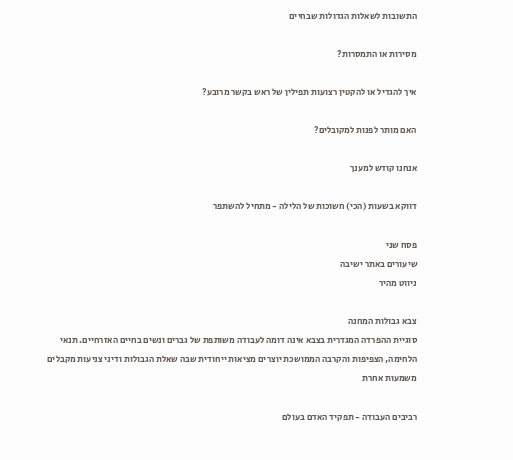התשובות לשאלות הגדולות שבחיים

מסירות או התמסרות?

איך להגדיל או להקטין רצועות תפילין של ראש בקשר מרובע?

האם מותר לפנות למקובלים?

אנחנו קודש למענך

דווקא בשעות (הכי) חשוכות של הלילה - מתחיל להשתפר

פסח שני
שיעורים באתר ישיבה
ניווט מהיר

צבא גבולות המחנה
סוגיית ההפרדה המגדרית בצבא אינה דומה לעבודה משותפת של גברים ונשים בחיים האזרחיים. תנאי הלחימה, הצפיפות והקרבה הממושכת יוצרים מציאות ייחודית שבה שאלת הגבולות ודיני צניעות מקבלים משמעות אחרת

רביבים העבודה - תפקיד האדם בעולם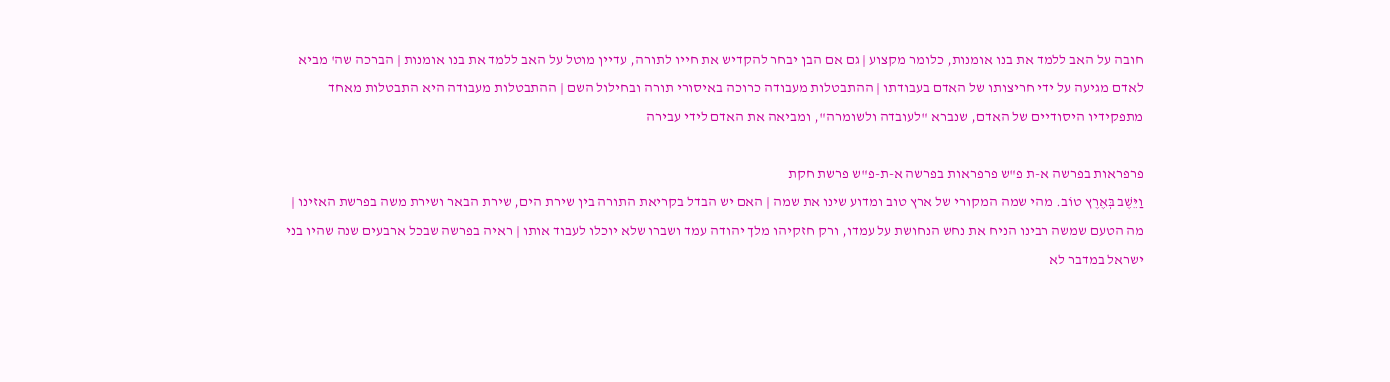חובה על האב ללמד את בנו אומנות, כלומר מקצוע | גם אם הבן יבחר להקדיש את חייו לתורה, עדיין מוטל על האב ללמד את בנו אומנות | הברכה שה' מביא לאדם מגיעה על ידי חריצותו של האדם בעבודתו | ההתבטלות מעבודה כרוכה באיסורי תורה ובחילול השם | ההתבטלות מעבודה היא התבטלות מאחד מתפקידיו היסודיים של האדם, שנברא "לעובדה ולשומרה", ומביאה את האדם לידי עבירה

פרפראות בפרשה א-ת פ"ש פרפראות בפרשה א-ת-פ"ש פרשת חקת
וַיֵּשֶׁב בְּאֶרֶץ טוֹב. מהי שמה המקורי של ארץ טוב ומדוע שינו את שמה | האם יש הבדל בקריאת התורה בין שירת הים, שירת הבאר ושירת משה בפרשת האזינו | מה הטעם שמשה רבינו הניח את נחש הנחושת על עמדו, ורק חזקיהו מלך יהודה עמד ושברו שלא יוכלו לעבוד אותו | ראיה בפרשה שבכל ארבעים שנה שהיו בני ישראל במדבר לא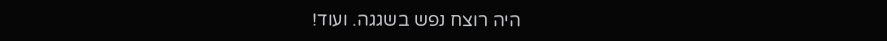היה רוצח נפש בשגגה. ועוד!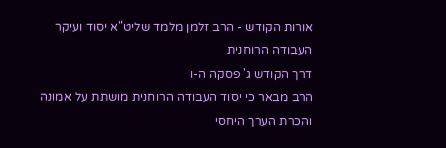אורות הקודש - הרב זלמן מלמד שליט"א יסוד ועיקר העבודה הרוחנית
דרך הקודש ג' פסקה ה-ו
הרב מבאר כי יסוד העבודה הרוחנית מושתת על אמונה והכרת הערך היחסי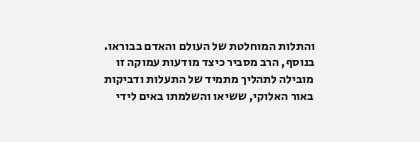והתלות המוחלטת של העולם והאדם בבוראו. בנוסף, הרב מסביר כיצד מודעות עמוקה זו מובילה לתהליך מתמיד של התעלות ודביקות באור האלוקי, ששיאו והשלמתו באים לידי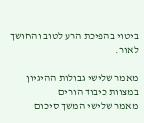ביטוי בהפיכת הרע לטוב והחושך לאור.

מאמר שלישי גבולות ההיגיון במצוות כיבוד הורים
מאמר שלישי המשך סיכום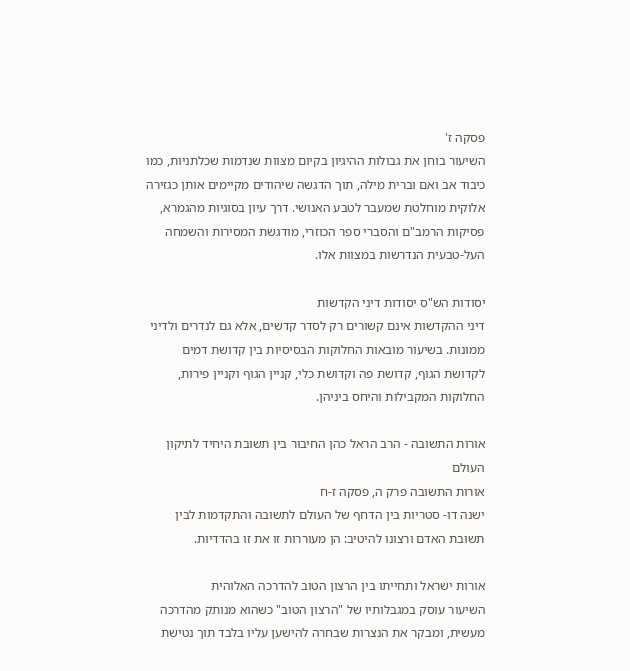פסקה ז'
השיעור בוחן את גבולות ההיגיון בקיום מצוות שנדמות שכלתניות, כמו כיבוד אב ואם וברית מילה, תוך הדגשה שיהודים מקיימים אותן כגזירה אלוקית מוחלטת שמעבר לטבע האנושי. דרך עיון בסוגיות מהגמרא, פסיקות הרמב"ם והסברי ספר הכוזרי, מודגשת המסירות והשמחה העל-טבעית הנדרשות במצוות אלו.

יסודות הש"ס יסודות דיני הקדשות
דיני ההקדשות אינם קשורים רק לסדר קדשים, אלא גם לנדרים ולדיני ממונות. בשיעור מובאות החלוקות הבסיסיות בין קדושת דמים לקדושת הגוף, קדושת פה וקדושת כלי, קניין הגוף וקניין פירות, החלוקות המקבילות והיחס ביניהן.

אורות התשובה - הרב הראל כהן החיבור בין תשובת היחיד לתיקון העולם
אורות התשובה פרק ה, פסקה ז-ח
ישנה דו- סטריות בין הדחף של העולם לתשובה והתקדמות לבין תשובת האדם ורצונו להיטיב: הן מעוררות זו את זו בהדדיות.

אורות ישראל ותחייתו בין הרצון הטוב להדרכה האלוהית
השיעור עוסק במגבלותיו של "הרצון הטוב" כשהוא מנותק מהדרכה מעשית, ומבקר את הנצרות שבחרה להישען עליו בלבד תוך נטישת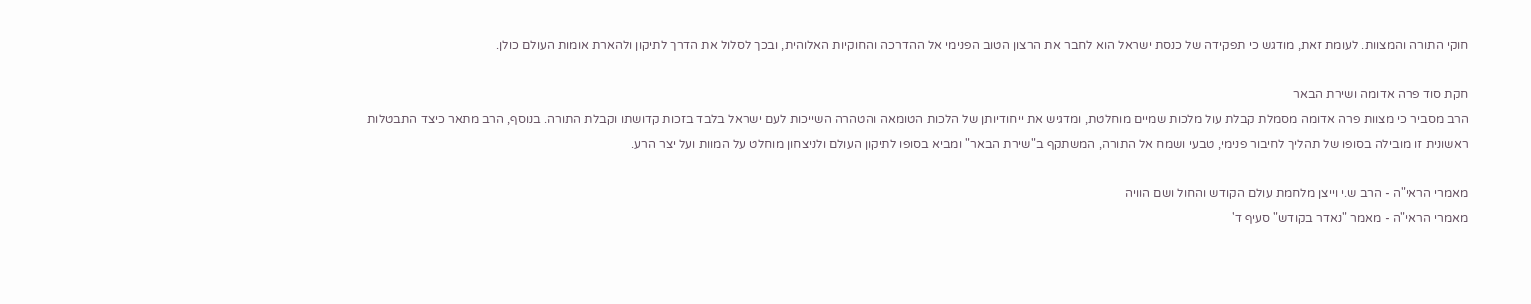חוקי התורה והמצוות. לעומת זאת, מודגש כי תפקידה של כנסת ישראל הוא לחבר את הרצון הטוב הפנימי אל ההדרכה והחוקיות האלוהית, ובכך לסלול את הדרך לתיקון ולהארת אומות העולם כולן.

חקת סוד פרה אדומה ושירת הבאר
הרב מסביר כי מצוות פרה אדומה מסמלת קבלת עול מלכות שמיים מוחלטת, ומדגיש את ייחודיותן של הלכות הטומאה והטהרה השייכות לעם ישראל בלבד בזכות קדושתו וקבלת התורה. בנוסף, הרב מתאר כיצד התבטלות ראשונית זו מובילה בסופו של תהליך לחיבור פנימי, טבעי ושמח אל התורה, המשתקף ב"שירת הבאר" ומביא בסופו לתיקון העולם ולניצחון מוחלט על המוות ועל יצר הרע.

מאמרי הראי"ה - הרב ש.י וייצן מלחמת עולם הקודש והחול ושם הוויה
מאמרי הראי"ה - מאמר "נאדר בקודש" סעיף ד'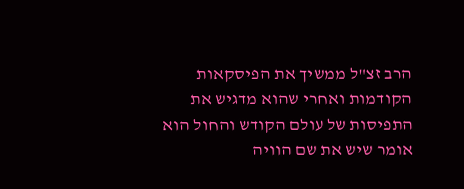הרב זצ"ל ממשיך את הפיסקאות הקודמות ואחרי שהוא מדגיש את התפיסות של עולם הקודש והחול הוא אומר שיש את שם הוויה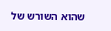שהוא השורש של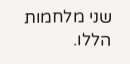שני מלחמות הללו.